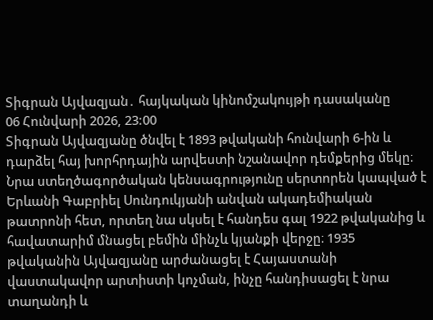Տիգրան Այվազյան․ հայկական կինոմշակույթի դասականը
06 Հունվարի 2026, 23:00
Տիգրան Այվազյանը ծնվել է 1893 թվականի հունվարի 6-ին և դարձել հայ խորհրդային արվեստի նշանավոր դեմքերից մեկը։ Նրա ստեղծագործական կենսագրությունը սերտորեն կապված է Երևանի Գաբրիել Սունդուկյանի անվան ակադեմիական թատրոնի հետ, որտեղ նա սկսել է հանդես գալ 1922 թվականից և հավատարիմ մնացել բեմին մինչև կյանքի վերջը։ 1935 թվականին Այվազյանը արժանացել է Հայաստանի վաստակավոր արտիստի կոչման, ինչը հանդիսացել է նրա տաղանդի և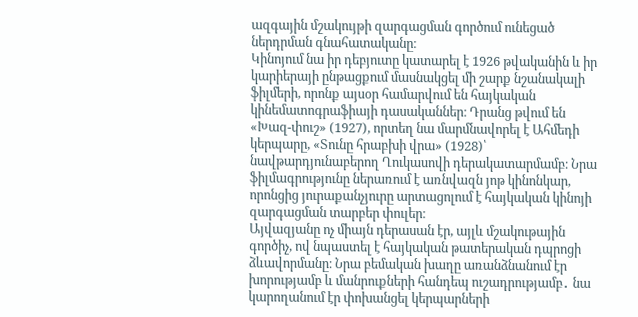ազգային մշակույթի զարգացման գործում ունեցած ներդրման գնահատականը։
Կինոյում նա իր դեբյուտը կատարել է 1926 թվականին և իր կարիերայի ընթացքում մասնակցել մի շարք նշանակալի ֆիլմերի, որոնք այսօր համարվում են հայկական կինեմատոգրաֆիայի դասականներ։ Դրանց թվում են «Խազ-փուշ» (1927), որտեղ նա մարմնավորել է Ահմեդի կերպարը, «Տունը հրաբխի վրա» (1928)՝ նավթարդյունաբերող Ղուկասովի դերակատարմամբ։ Նրա ֆիլմագրությունը ներառում է առնվազն յոթ կինոնկար, որոնցից յուրաքանչյուրը արտացոլում է հայկական կինոյի զարգացման տարբեր փուլեր։
Այվազյանը ոչ միայն դերասան էր, այլև մշակութային գործիչ, ով նպաստել է հայկական թատերական դպրոցի ձևավորմանը։ Նրա բեմական խաղը առանձնանում էր խորությամբ և մանրուքների հանդեպ ուշադրությամբ․ նա կարողանում էր փոխանցել կերպարների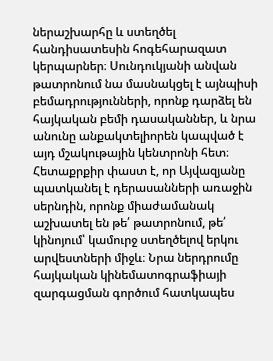ներաշխարհը և ստեղծել հանդիսատեսին հոգեհարազատ կերպարներ։ Սունդուկյանի անվան թատրոնում նա մասնակցել է այնպիսի բեմադրությունների, որոնք դարձել են հայկական բեմի դասականներ, և նրա անունը անքակտելիորեն կապված է այդ մշակութային կենտրոնի հետ։
Հետաքրքիր փաստ է, որ Այվազյանը պատկանել է դերասանների առաջին սերնդին, որոնք միաժամանակ աշխատել են թե՛ թատրոնում, թե՛ կինոյում՝ կամուրջ ստեղծելով երկու արվեստների միջև։ Նրա ներդրումը հայկական կինեմատոգրաֆիայի զարգացման գործում հատկապես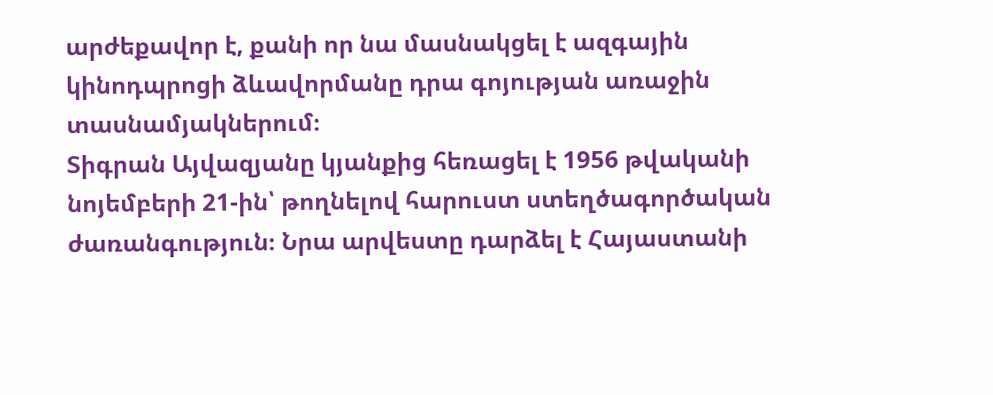արժեքավոր է, քանի որ նա մասնակցել է ազգային կինոդպրոցի ձևավորմանը դրա գոյության առաջին տասնամյակներում։
Տիգրան Այվազյանը կյանքից հեռացել է 1956 թվականի նոյեմբերի 21-ին՝ թողնելով հարուստ ստեղծագործական ժառանգություն։ Նրա արվեստը դարձել է Հայաստանի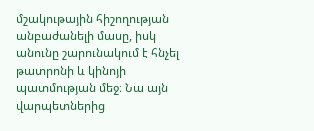մշակութային հիշողության անբաժանելի մասը, իսկ անունը շարունակում է հնչել թատրոնի և կինոյի պատմության մեջ։ Նա այն վարպետներից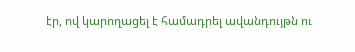էր, ով կարողացել է համադրել ավանդույթն ու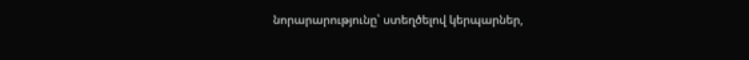նորարարությունը՝ ստեղծելով կերպարներ,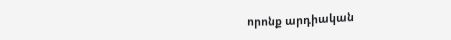որոնք արդիական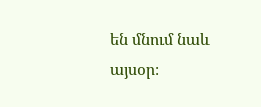են մնում նաև այսօր։